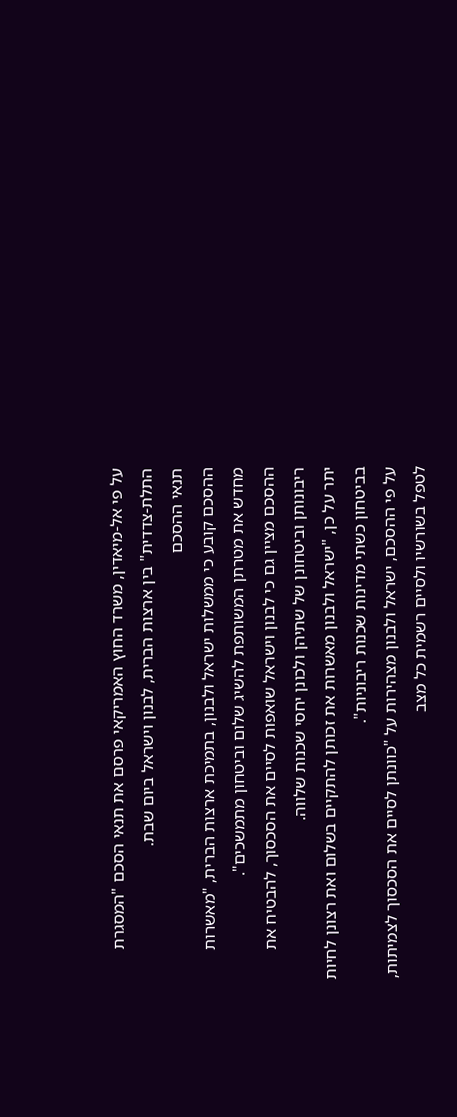על פי אל-מיאדין, משרד החוץ האמריקאי פרסם את תנאי הסכם "המסגרת התלת-צדדית" בין ארצות הברית, לבנון וישראל ביום שבת.
תנאי ההסכם
ההסכם קובע כי ממשלות ישראל ולבנון, בתמיכת ארצות הברית, "מאשרות מחדש את מטרתן המשותפת להשיג שלום וביטחון מתמשכים".
ההסכם מציין גם כי לבנון וישראל שואפות לסיים את הסכסוך, להבטיח את ריבונותן וביטחונן של שתיהן ולכונן יחסי שכנות שלווה.
יתר על כן, "ישראל ולבנון מאשרות את זכותן להתקיים בשלום ואת רצונן לחיות בביטחון כשתי מדינות שכנות ריבוניות".
על פי ההסכם, ישראל ולבנון מצהירות על "כוונתן לסיים את הסכסוך לצמיתות, לטפל בשורשיו ולסיים רשמית כל מצב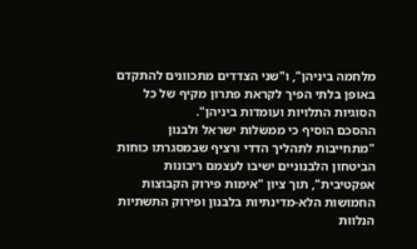מלחמה ביניהן", ו"שני הצדדים מתכוונים להתקדם באופן בלתי הפיך לקראת פתרון מקיף של כל הסוגיות התלויות ועומדות ביניהן".
ההסכם הוסיף כי ממשלות ישראל ולבנון "מתחייבות לתהליך הדדי ורציף שבמסגרתו כוחות הביטחון הלבנוניים ישיבו לעצמם ריבונות אפקטיבית", תוך ציון "אימות פירוק הקבוצות החמושות הלא-מדינתיות בלבנון ופירוק התשתיות הנלוות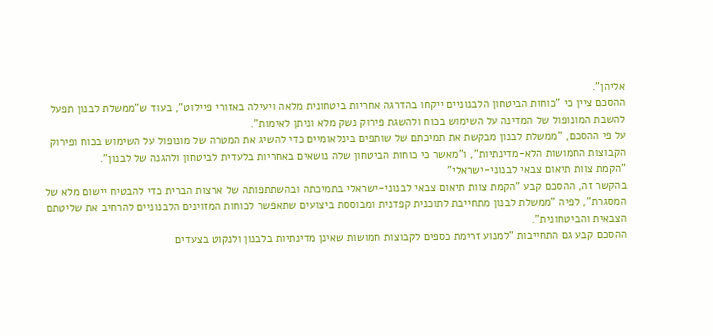אליהן".
ההסכם ציין כי "כוחות הביטחון הלבנוניים ייקחו בהדרגה אחריות ביטחונית מלאה ויעילה באזורי פיילוט", בעוד ש"ממשלת לבנון תפעל להשבת המונופול של המדינה על השימוש בכוח ולהשגת פירוק נשק מלא וניתן לאימות".
על פי ההסכם, "ממשלת לבנון מבקשת את תמיכתם של שותפים בינלאומיים כדי להשיג את המטרה של מונופול על השימוש בכוח ופירוק הקבוצות החמושות הלא-מדינתיות", ו"מאשר כי כוחות הביטחון שלה נושאים באחריות בלעדית לביטחון ולהגנה של לבנון".
"הקמת צוות תיאום צבאי לבנוני-ישראלי"
בהקשר זה, ההסכם קבע "הקמת צוות תיאום צבאי לבנוני-ישראלי בתמיכתה ובהשתתפותה של ארצות הברית כדי להבטיח יישום מלא של המסגרת", לפיה "ממשלת לבנון מתחייבת לתוכנית קפדנית ומבוססת ביצועים שתאפשר לכוחות המזוינים הלבנוניים להרחיב את שליטתם הצבאית והביטחונית".
ההסכם קבע גם התחייבות "למנוע זרימת כספים לקבוצות חמושות שאינן מדינתיות בלבנון ולנקוט בצעדים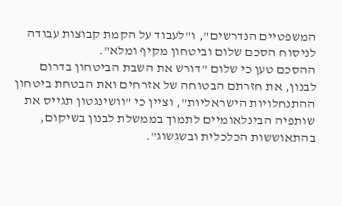המשפטיים הנדרשים", ו"לעבוד על הקמת קבוצות עבודה לניסוח הסכם שלום וביטחון מקיף ומלא".
ההסכם טען כי שלום "דורש את השבת הביטחון בדרום לבנון, את חזרתם הבטוחה של אזרחים ואת הבטחת ביטחון ההתנחלויות הישראליות", וציין כי "וושינגטון תגייס את שותפיה הבינלאומיים לתמוך בממשלת לבנון בשיקום, בהתאוששות הכלכלית ובשגשוג".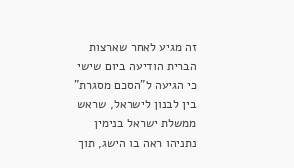זה מגיע לאחר שארצות הברית הודיעה ביום שישי כי הגיעה ל"הסכם מסגרת" בין לבנון לישראל, שראש ממשלת ישראל בנימין נתניהו ראה בו הישג, תוך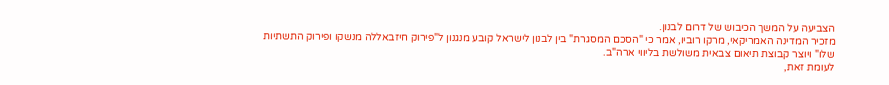הצביעה על המשך הכיבוש של דרום לבנון.
מזכיר המדינה האמריקאי, מרקו רוביו, אמר כי "הסכם המסגרת" בין לבנון לישראל קובע מנגנון ל"פירוק חיזבאללה מנשקו ופירוק התשתיות שלו" ויוצר קבוצת תיאום צבאית משולשת בליווי ארה"ב.
לעומת זאת,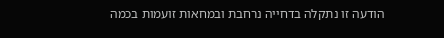הודעה זו נתקלה בדחייה נרחבת ובמחאות זועמות בכמה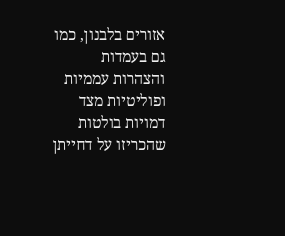אזורים בלבנון, כמו גם בעמדות והצהרות עממיות ופוליטיות מצד דמויות בולטות שהכריזו על דחייתן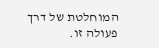המוחלטת של דרך פעולה זו.